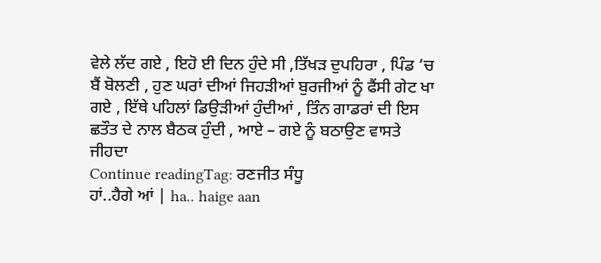ਵੇਲੇ ਲੱਦ ਗਏ , ਇਹੋ ਈ ਦਿਨ ਹੁੰਦੇ ਸੀ ,ਤਿੱਖੜ ਦੁਪਹਿਰਾ , ਪਿੰਡ ‘ਚ ਬੈਂ ਬੋਲਣੀ , ਹੁਣ ਘਰਾਂ ਦੀਆਂ ਜਿਹੜੀਆਂ ਬੁਰਜੀਆਂ ਨੂੰ ਫੈਂਸੀ ਗੇਟ ਖਾ ਗਏ , ਇੱਥੇ ਪਹਿਲਾਂ ਡਿਉੜੀਆਂ ਹੁੰਦੀਆਂ , ਤਿੰਨ ਗਾਡਰਾਂ ਦੀ ਇਸ ਛਤੌਤ ਦੇ ਨਾਲ ਬੈਠਕ ਹੁੰਦੀ , ਆਏ – ਗਏ ਨੂੰ ਬਠਾਉਣ ਵਾਸਤੇ ਜੀਹਦਾ
Continue readingTag: ਰਣਜੀਤ ਸੰਧੂ
ਹਾਂ..ਹੈਗੇ ਆਂ | ha.. haige aan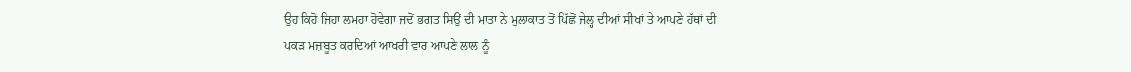ਉਹ ਕਿਹੋ ਜਿਹਾ ਲਮਹਾ ਹੋਵੇਗਾ ਜਦੋਂ ਭਗਤ ਸਿਉਂ ਦੀ ਮਾਤਾ ਨੇ ਮੁਲਾਕਾਤ ਤੋਂ ਪਿੱਛੋਂ ਜੇਲ੍ਹ ਦੀਆਂ ਸੀਖਾਂ ਤੇ ਆਪਣੇ ਹੱਥਾਂ ਦੀ ਪਕੜ ਮਜ਼ਬੂਤ ਕਰਦਿਆਂ ਆਖਰੀ ਵਾਰ ਆਪਣੇ ਲਾਲ ਨੂੰ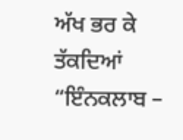ਅੱਖ ਭਰ ਕੇ ਤੱਕਦਿਆਂ “ਇੰਨਕਲਾਬ –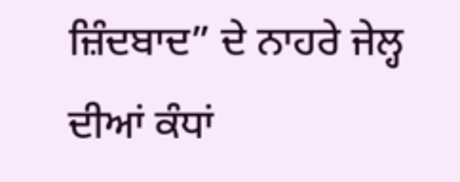ਜ਼ਿੰਦਬਾਦ” ਦੇ ਨਾਹਰੇ ਜੇਲ੍ਹ ਦੀਆਂ ਕੰਧਾਂ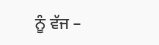ਨੂੰ ਵੱਜ –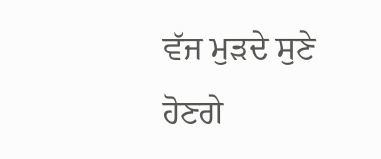ਵੱਜ ਮੁੜਦੇ ਸੁਣੇ ਹੋਣਗੇ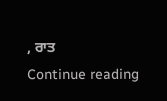, ਰਾਤ
Continue reading